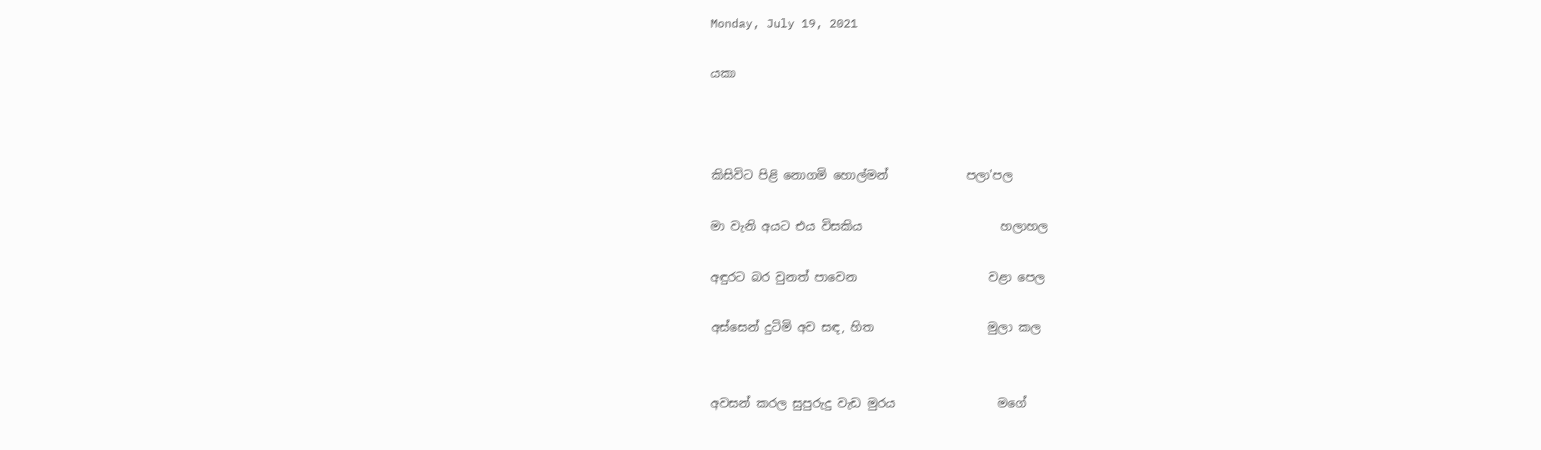Monday, July 19, 2021

යකා



කිසිවිට පිළි නොගමි හොල්මන්             පලා'පල

මා වැනි අයට එය විසකිය                       හලාහල

අඳුරට බර වුනත් පාවෙන                      වළා පෙල

අස්සෙන් දුටිමි අව සඳ, හිත                   මුලා කල


අවසන් කරල සුපුරුදු වැඩ මුරය                 මගේ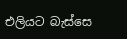එලියට බැස්සෙ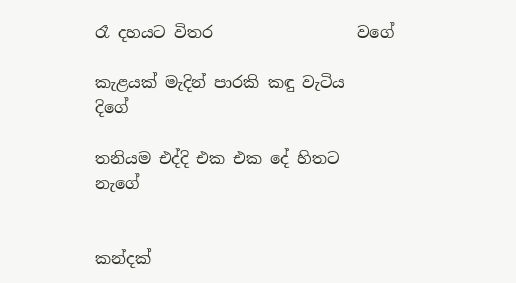රෑ දහයට විතර                  වගේ

කැළයක් මැදින් පාරකි කඳු වැටිය                දිගේ

තනියම එද්දි එක එක දේ හිතට                නැගේ


කන්දක්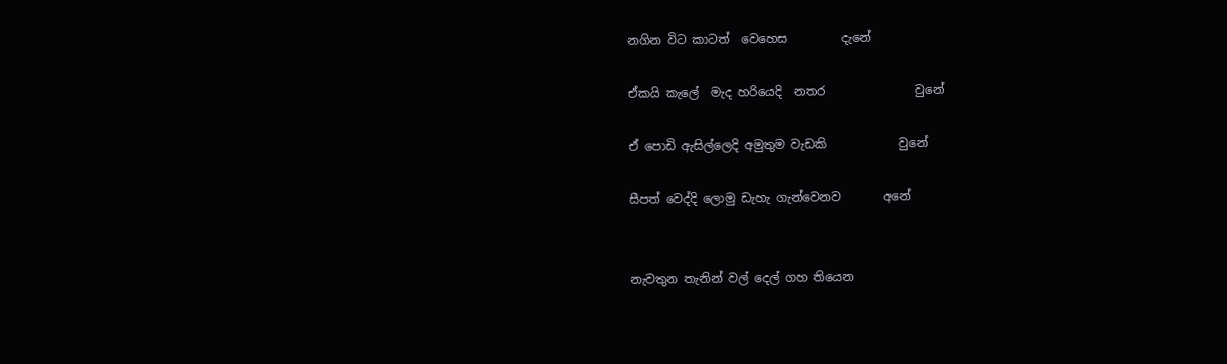නගින විට කාටත්  වෙහෙස         දැනේ

ඒකයි කැලේ  මැද හරියෙදි  නතර               වුනේ

ඒ පොඩි ඇසිල්ලෙදි අමුතුම වැඩකි            වුනේ

සීපත් වෙද්දි ලොමු ඩැහැ ගැන්වෙනව       අනේ


නැවතුන තැනින් වල් දෙල් ගහ තියෙන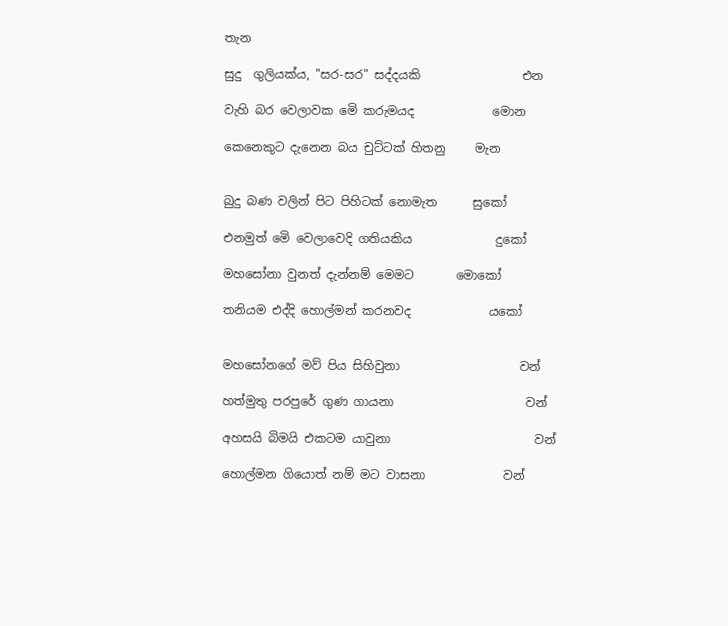තැන

සුදු  ගුලියක්ය, "සර-සර" සද්දයකි                 එන

වැහි බර වෙලාවක මෙි කරුමයද             මොන

කෙනෙකුට දැනෙන බය චුට්ටක් හිතනු     මැන


බුදු බණ වලින් පිට පිහිටක් නොමැත      සුකෝ

එනමුත් මෙි වෙලාවෙදි ගතියකිය              දුකෝ

මහසෝනා වුනත් දැන්නම් මෙමට       මොකෝ

තනියම එද්දි හොල්මන් කරනවද             යකෝ


මහසෝනගේ මව් පිය සිහිවුනා                    වන්

හත්මුතු පරපුරේ ගුණ ගායනා                      වන්

අහසයි බිමයි එකටම යාවුනා                        වන්

හොල්මන ගියොත් නම් මට වාසනා             වන්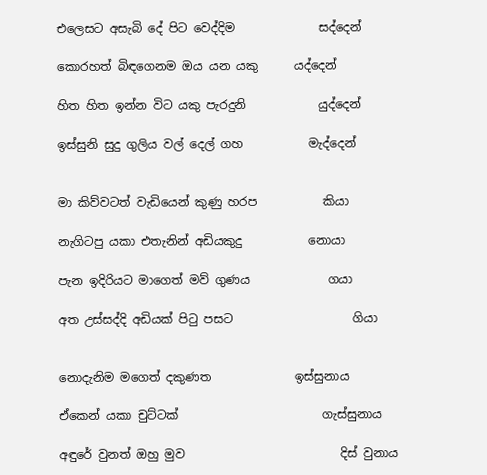එලෙසට අසැබි දේ පිට වෙද්දිම              සද්දෙන්

කොරහත් බිඳගෙනම ඔය යන යකු      යද්දෙන්

හිත හිත ඉන්න විට යකු පැරදුනි            යුද්දෙන්

ඉස්සුනි සුදු ගුලිය වල් දෙල් ගහ           මැද්දෙන්


මා කිව්වටත් වැඩියෙන් කුණු හරප           කියා

නැගිටපු යකා එතැනින් අඩියකුදු           නොයා

පැන ඉදිරියට මාගෙත් මව් ගුණය             ගයා

අත උස්සද්දි අඩියක් පිටු පසට                    ගියා


නොදැනිම මගෙත් දකුණත              ඉස්සුනාය

ඒකෙන් යකා චුට්ටක්                        ගැස්සුනාය

අඳුරේ වුනත් ඔහු මුව                          දිස් වුනාය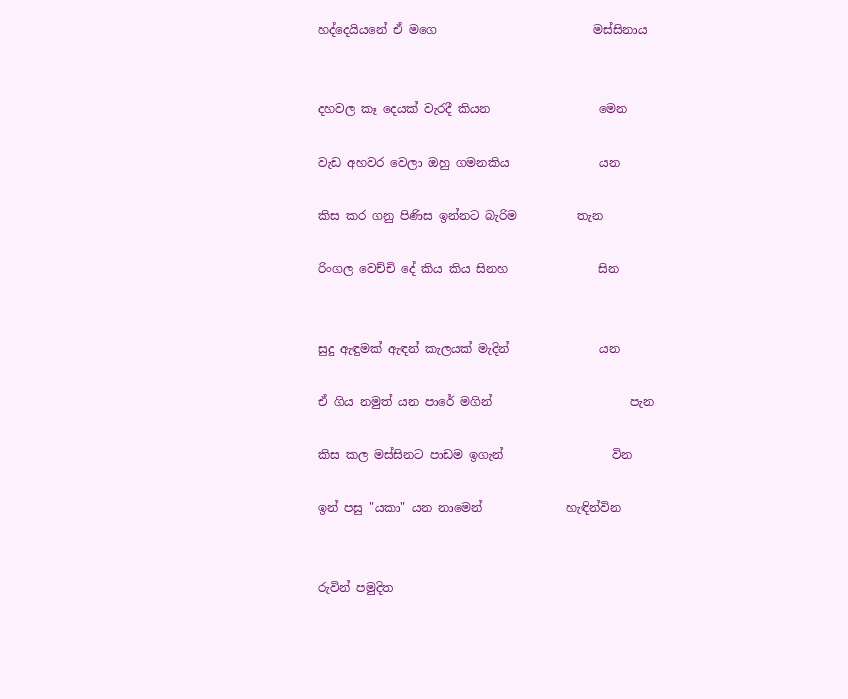හද්දෙයියනේ ඒ මගෙ                          මස්සිනාය


දහවල කෑ දෙයක් වැරදී කියන                  මෙන

වැඩ අහවර වෙලා ඔහු ගමනකිය               යන

කිස කර ගනු පිණිස ඉන්නට බැරිම          තැන

රිංගල වෙච්චි දේ කිය කිය සිනහ               සින


සුදු ඇඳුමක් ඇඳන් කැලයක් මැදින්               යන

ඒ ගිය නමුත් යන පාරේ මගින්                       පැන

කිස කල මස්සිනට පාඩම ඉගැන්                  වින

ඉන් පසු "යකා" යන නාමෙන්              හැඳින්වින


රුවින් පමුදිත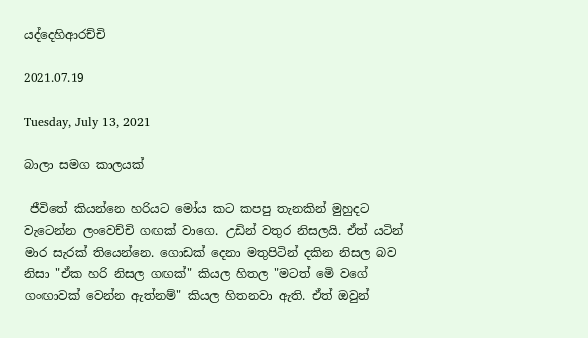යද්දෙහිආරච්චි

2021.07.19

Tuesday, July 13, 2021

බාලා සමග කාලයක්

 ජීවිතේ කියන්නෙ හරියට මෝය කට කපපු තැනකින් මුහුදට වැටෙන්න ලංවෙච්චි ගඟක් වාගෙ. උඩින් වතුර නිසලයි. ඒත් යටින් මාර සැරක් තියෙන්නෙ. ගොඩක් දෙනා මතුපිටින් දකින නිසල බව නිසා "ඒක හරි නිසල ගඟක්" කියල හිතල "මටත් මෙි වගේ  ගංඟාවක් වෙන්න ඇත්නම්" කියල හිතනවා ඇති. ඒත් ඔවුන්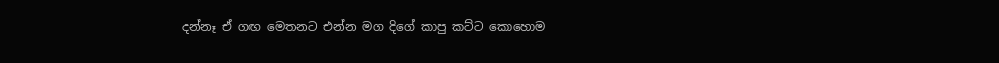දන්නෑ ඒ ගඟ මෙතනට එන්න මග දිගේ කාපු කට්ට කොහොම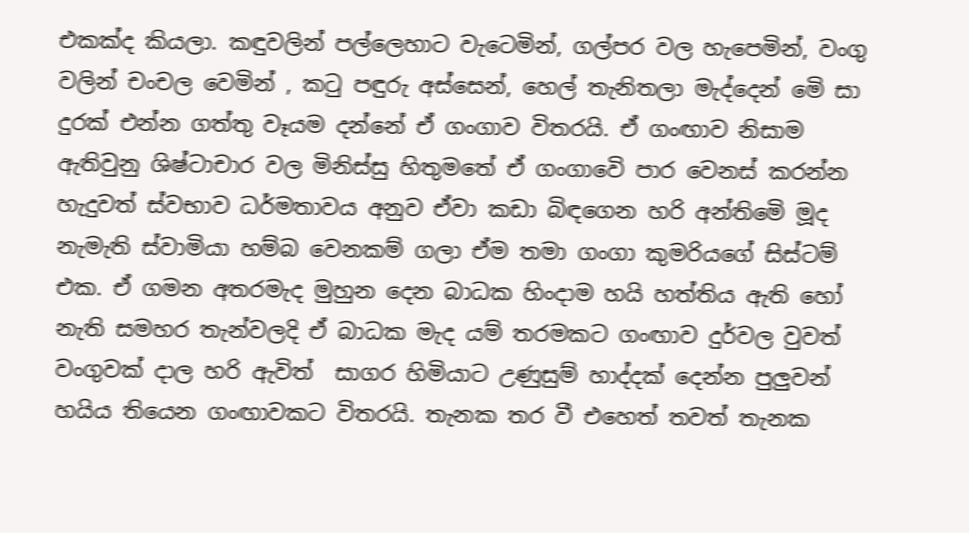එකක්ද කියලා. කඳුවලින් පල්ලෙහාට වැටෙමින්, ගල්පර වල හැපෙමින්, වංගු  වලින් චංචල වෙමින් , කටු පඳුරු අස්සෙන්, හෙල් තැනිතලා මැද්දෙන් මෙි සා දුරක් එන්න ගත්තු වෑයම දන්නේ ඒ ගංගාව විතරයි. ඒ ගංඟාව නිසාම  ඇතිවුනු ශිෂ්ටාචාර වල මිනිස්සු හිතුමතේ ඒ ගංගාවෙි පාර වෙනස් කරන්න හැදුවත් ස්වභාව ධර්මතාවය අනුව ඒවා කඩා බිඳගෙන හරි අන්තිමෙි මූද නැමැති ස්වාමියා හම්බ වෙනකම් ගලා ඒම තමා ගංගා කුමරියගේ සිස්ටම් එක. ඒ ගමන අතරමැද මුහුන දෙන බාධක හිංදාම හයි හත්තිය ඇති හෝ නැති සමහර තැන්වලදි ඒ බාධක මැද යම් තරමකට ගංඟාව දුර්වල වුවත් වංගුවක් දාල හරි ඇවිත්  සාගර හිමියාට උණුසුම් හාද්දක් දෙන්න පුලුවන් හයිය තියෙන ගංඟාවකට විතරයි. තැනක තර වී එහෙත් තවත් තැනක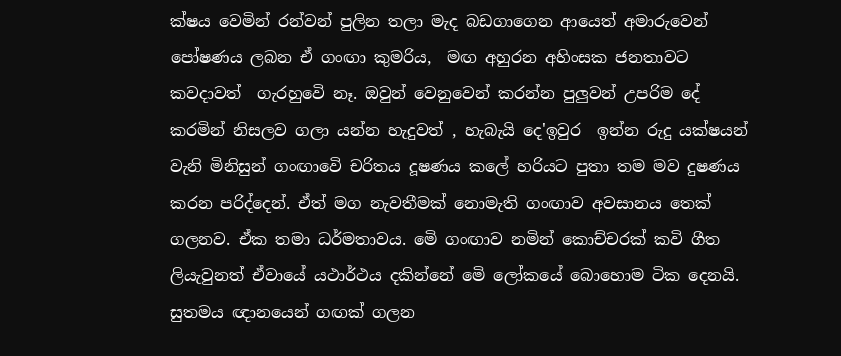ක්ෂය වෙමින් රන්වන් පුලින තලා මැද බඩගාගෙන ආයෙත් අමාරුවෙන් පෝෂණය ලබන ඒ ගංඟා කුමරිය,  මඟ අහුරන අහිංසක ජනතාවට කවදාවත්  ගැරහුවෙි නෑ. ඔවුන් වෙනුවෙන් කරන්න පුලුවන් උපරිම දේ කරමින් නිසලව ගලා යන්න හැදුවත් , හැබැයි දෙ'ඉවුර  ඉන්න රුදු යක්ෂයන් වැනි මිනිසුන් ගංඟාවෙි චරිතය දූෂණය කලේ හරියට පුතා තම මව දුෂණය කරන පරිද්දෙන්. ඒත් මග නැවතීමක් නොමැති ගංඟාව අවසානය තෙක් ගලනව. ඒක තමා ධර්මතාවය. මෙි ගංඟාව නමින් කොච්චරක් කවි ගීත ලියැවුනත් ඒවායේ යථාර්ථය දකින්නේ මෙි ලෝකයේ බොහොම ටික දෙනයි. සුතමය ඥානයෙන් ගඟක් ගලන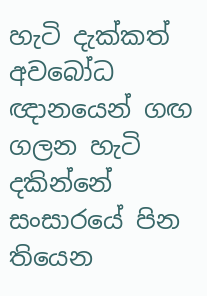හැටි දැක්කත් අවබෝධ ඥානයෙන් ගඟ ගලන හැටි දකින්නේ සංසාරයේ පින තියෙන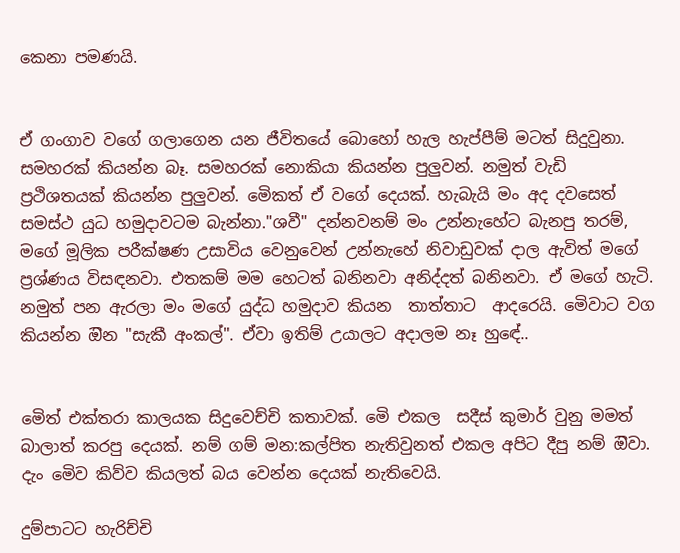කෙනා පමණයි.


ඒ ගංගාව වගේ ගලාගෙන යන ජීවිතයේ බොහෝ හැල හැප්පීම් මටත් සිදුවුනා. සමහරක් කියන්න බෑ. සමහරක් නොකියා කියන්න පුලුවන්. නමුත් වැඩි ප්‍රථිශතයක් කියන්න පුලුවන්. මෙිකත් ඒ වගේ දෙයක්. හැබැයි මං අද දවසෙත් සමස්ථ යුධ හමුදාවටම බැන්නා."ශවී" දන්නවනම් මං උන්නැහේට බැනපු තරම්, මගේ මූලික පරීක්ෂණ උසාවිය වෙනුවෙන් උන්නැහේ නිවාඩුවක් දාල ඇවිත් මගේ ප්‍රශ්ණය විසඳනවා. එතකම් මම හෙටත් බනිනවා අනිද්දත් බනිනවා. ඒ මගේ හැටි.  නමුත් පන ඇරලා මං මගේ යුද්ධ හමුදාව කියන  තාත්තාට  ආදරෙයි. මෙිවාට වග කියන්න ඔින "සැකී අංකල්". ඒවා ඉතිම් උයාලට අදාලම නෑ හුඳේ..


මෙිත් එක්තරා කාලයක සිදුවෙච්චි කතාවක්. මෙි එකල  සදීස් කුමාර් වුනු මමත් බාලාත් කරපු දෙයක්. නම් ගම් මන:කල්පිත නැතිවුනත් එකල අපිට දීපු නම් ඔිවා. දැං මෙිව කිව්ව කියලත් බය වෙන්න දෙයක් නැතිවෙයි.

දුම්පාටට හැරිච්චි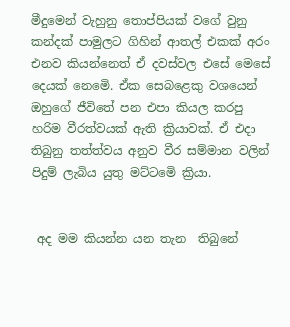මීදුමෙන් වැහුනු තොප්පියක් වගේ වුනු කන්දක් පාමුලට ගිහින් ආතල් එකක් අරං එනව කියන්නෙත් ඒ දවස්වල එසේ මෙසේ දෙයක් නෙමෙි. ඒක සෙබළෙකු වශයෙන් ඔහුගේ ජීවිතේ පන එපා කියල කරපු හරිම වීරත්වයක් ඇති ක්‍රියාවක්. ඒ එදා තිබුනු තත්ත්වය අනුව වීර සම්මාන වලින් පිදුම් ලැබිය යුතු මට්ටමෙි ක්‍රියා.


 අද මම කියන්න යන තැන  තිබුනේ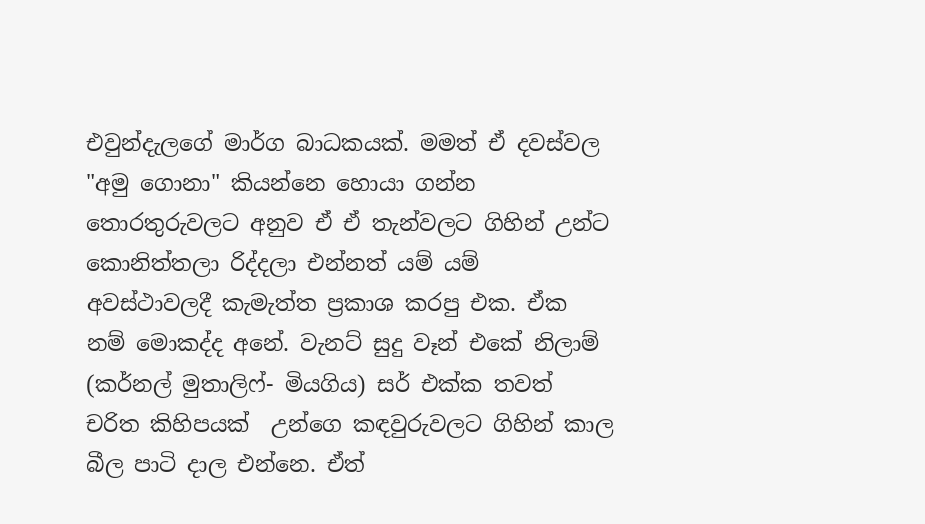එවුන්දැලගේ මාර්ග බාධකයක්. මමත් ඒ දවස්වල "අමු ගොනා" කියන්නෙ හොයා ගන්න තොරතුරුවලට අනුව ඒ ඒ තැන්වලට ගිහින් උන්ට කොනිත්තලා රිද්දලා එන්නත් යම් යම් අවස්ථාවලදී කැමැත්ත ප්‍රකාශ කරපු එක. ඒක නම් මොකද්ද අනේ. වැනට් සුදු වෑන් එකේ නිලාම් (කර්නල් මුතාලිෆ්- මියගිය) සර් එක්ක තවත් චරිත කිහිපයක්  උන්ගෙ කඳවුරුවලට ගිහින් කාල බීල පාටි දාල එන්නෙ. ඒත්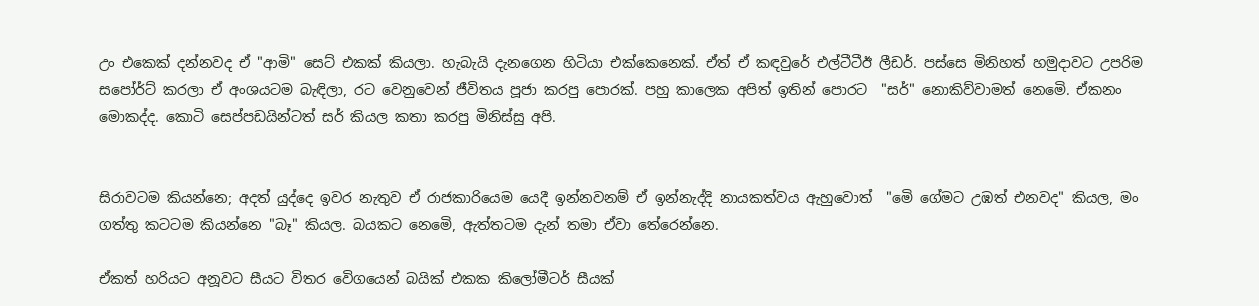උං එකෙක් දන්නවද ඒ "ආමි" සෙට් එකක් කියලා. හැබැයි දැනගෙන හිටියා එක්කෙනෙක්. ඒත් ඒ කඳවුරේ එල්ටීටීඊ ලීඩර්. පස්සෙ මිනිහත් හමුදාවට උපරිම සපෝර්ට් කරලා ඒ අංශයටම බැඳිලා, රට වෙනුවෙන් ජීවිතය පූජා කරපු පොරක්. පහු කාලෙක අපිත් ඉතින් පොරට  "සර්" නොකිව්වාමත් නෙමෙි. ඒකනං මොකද්ද. කොටි සෙප්පඩයින්ටත් සර් කියල කතා කරපු මිනිස්සු අපි.


සිරාවටම කියන්නෙ; අදත් යුද්දෙ ඉවර නැතුව ඒ රාජකාරියෙම යෙදී ඉන්නවනම් ඒ ඉන්නැද්දි නායකත්වය ඇහුවොත්  "මෙි ගේමට උඹත් එනවද" කියල, මං ගත්තු කටටම කියන්නෙ "බෑ" කියල. බයකට නෙමෙි, ඇත්තටම දැන් තමා ඒවා තේරෙන්නෙ.

ඒකත් හරියට අනූවට සීයට විතර වෙිගයෙන් බයික් එකක කිලෝමීටර් සීයක්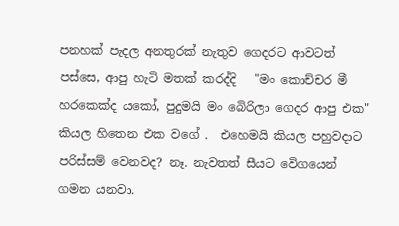පනහක් පැදල අනතුරක් නැතුව ගෙදරට ආවටත් පස්සෙ, ආපු හැටි මතක් කරද්දි   "මං කොච්චර මී හරකෙක්ද යකෝ, පුදුමයි මං බෙිරිලා ගෙදර ආපු එක" කියල හිතෙන එක වගේ .  එහෙමයි කියල පහුවදාට පරිස්සම් වෙනවද? නෑ. නැවතත් සීයට වෙිගයෙන් ගමන යනවා.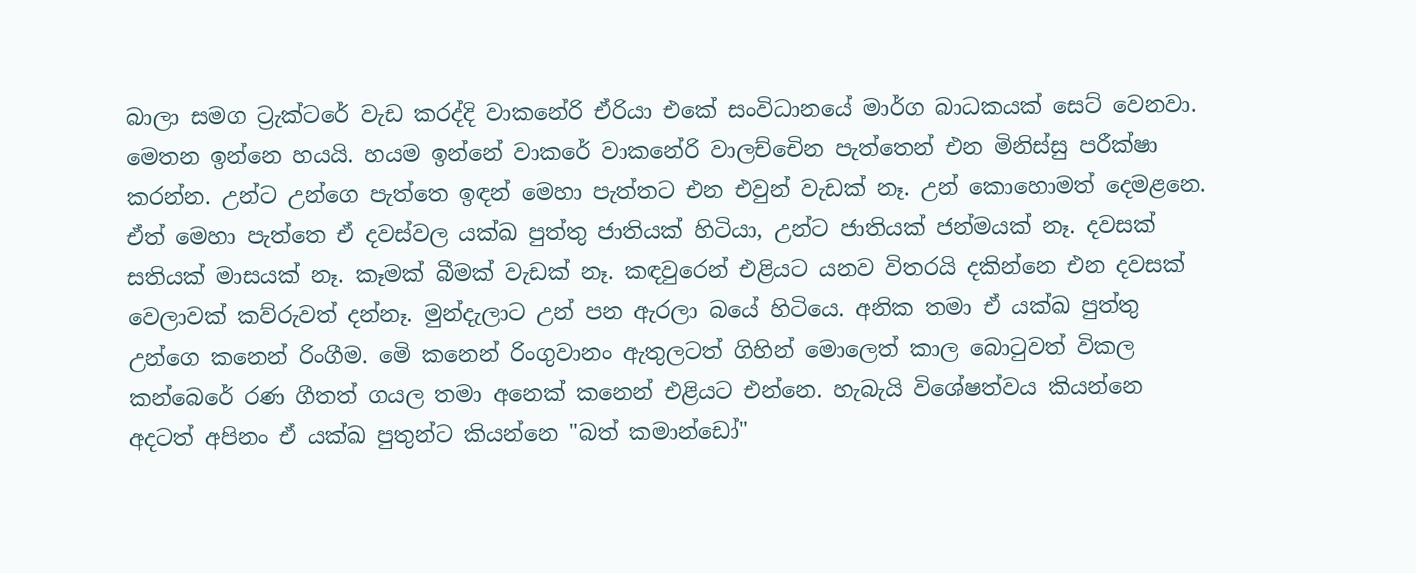බාලා සමග ට්‍රැක්ටරේ වැඩ කරද්දි වාකනේරි ඒරියා එකේ සංවිධානයේ මාර්ග බාධකයක් සෙට් වෙනවා. මෙතන ඉන්නෙ හයයි. හයම ඉන්නේ වාකරේ වාකනේරි වාලච්චෙින පැත්තෙන් එන මිනිස්සු පරීක්ෂා කරන්න. උන්ට උන්ගෙ පැත්තෙ ඉඳන් මෙහා පැත්තට එන එවුන් වැඩක් නෑ. උන් කොහොමත් දෙමළනෙ. ඒත් මෙහා පැත්තෙ ඒ දවස්වල යක්ඛ පුත්තු ජාතියක් හිටියා, උන්ට ජාතියක් ජන්මයක් නෑ. දවසක් සතියක් මාසයක් නෑ. කෑමක් බීමක් වැඩක් නෑ. කඳවුරෙන් එළියට යනව විතරයි දකින්නෙ එන දවසක් වෙලාවක් කව්රුවත් දන්නෑ. මුන්දැලාට උන් පන ඇරලා බයේ හිටියෙ. අනික තමා ඒ යක්ඛ පුත්තු උන්ගෙ කනෙන් රිංගීම. මෙි කනෙන් රිංගුවානං ඇතුලටත් ගිහින් මොලෙත් කාල බොටුවත් විකල කන්බෙරේ රණ ගීතත් ගයල තමා අනෙක් කනෙන් එළියට එන්නෙ. හැබැයි විශේෂත්වය කියන්නෙ අදටත් අපිනං ඒ යක්ඛ පුතුන්ට කියන්නෙ "බත් කමාන්ඩෝ"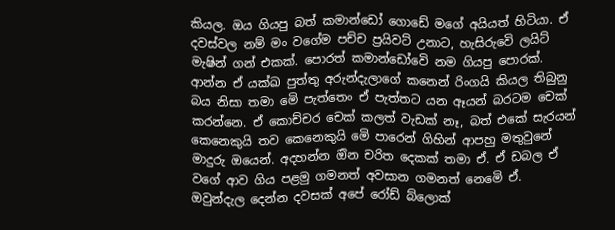කියල. ඔය ගියපු බත් කමාන්ඩෝ ගොඩේ මගේ අයියත් හිටියා. ඒ දවස්වල නම් මං වගේම පච්ච ප්‍රයිවට් උනාට, හැසිරුවෙි ලයිට් මැෂින් ගන් එකක්. පොරත් කමාන්ඩෝවෙි නම ගියපු පොරක්. ආන්න ඒ යක්ඛ පුත්තු අරුන්දැලාගේ කනෙන් රිංගයි කියල තිබුනු බය නිසා තමා මෙි පැත්තෙං ඒ පැත්තට යන ඈයන් බරටම චෙක් කරන්නෙ. ඒ කොච්චර චෙක් කලත් වැඩක් නෑ, බත් එකේ සැරයන් කෙනෙකුයි තව කෙනෙකුයි මෙි පාරෙන් ගිහින් ආපහු මතුවුනේ මාදුරු ඔයෙන්. අදහන්න ඔින චරිත දෙකක් තමා ඒ. ඒ ඩබල ඒ වගේ ආව ගිය පළමු ගමනත් අවසාන ගමනත් නෙමෙි ඒ.  ඔවුන්දැල දෙන්න දවසක් අපේ රෝඩ් බ්ලොක්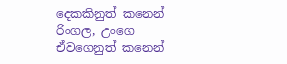දෙකකිනුත් කනෙන් රිංගල, උංගෙ ඒවගෙනුත් කනෙන්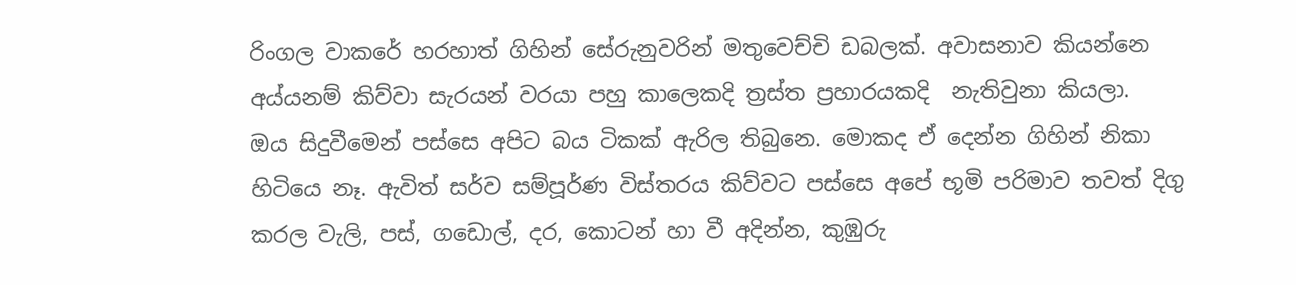රිංගල වාකරේ හරහාත් ගිහින් සේරුනුවරින් මතුවෙච්චි ඩබලක්. අවාසනාව කියන්නෙ අය්යනම් කිව්වා සැරයන් වරයා පහු කාලෙකදි ත්‍රස්ත ප්‍රහාරයකදි  නැතිවුනා කියලා.  ඔය සිදුවීමෙන් පස්සෙ අපිට බය ටිකක් ඇරිල තිබුනෙ. මොකද ඒ දෙන්න ගිහින් නිකා හිටියෙ නෑ. ඇවිත් සර්ව සම්පූර්ණ විස්තරය කිව්වට පස්සෙ අපේ භූමි පරිමාව තවත් දිගු කරල වැලි, පස්, ගඩොල්, දර, කොටන් හා වී අදින්න, කුඹුරු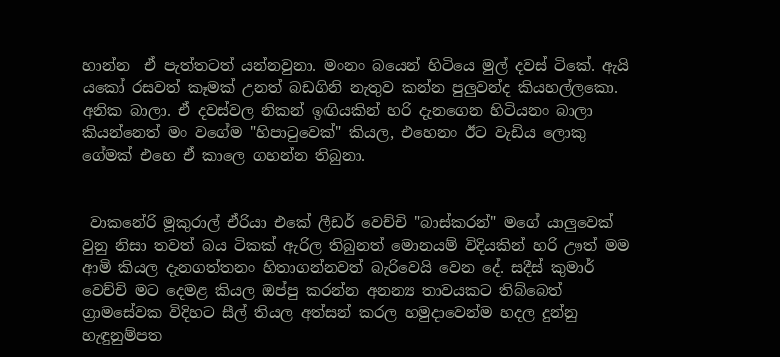හාන්න  ඒ පැත්තටත් යන්නවුනා. මංනං බයෙන් හිටියෙ මුල් දවස් ටිකේ. ඇයි යකෝ රසවත් කෑමක් උනත් බඩගිනි නැතුව කන්න පුලුවන්ද කියහල්ලකො. අනික බාලා. ඒ දවස්වල නිකන් ඉඟියකින් හරි දැනගෙන හිටියනං බාලා කියන්නෙත් මං වගේම "හිපාටුවෙක්" කියල, එහෙනං ඊට වැඩිය ලොකු ගේමක් එහෙ ඒ කාලෙ ගහන්න තිබුනා.


 වාකනේරි මූකුරාල් ඒරියා එකේ ලීඩර් වෙච්චි "බාස්කරන්" මගේ යාලුවෙක් වුනු නිසා තවත් බය ටිකක් ඇරිල තිබුනත් මොනයම් විදියකින් හරි ඌත් මම ආමි කියල දැනගත්තනං හිතාගන්නවත් බැරිවෙයි වෙන දේ. සදීස් කුමාර් වෙච්චි මට දෙමළ කියල ඔප්පු කරන්න අනන්‍ය තාවයකට තිබ්බෙත් ග්‍රාමසේවක විදිහට සීල් තියල අත්සන් කරල හමුදාවෙන්ම හදල දුන්නු හැඳුනුම්පත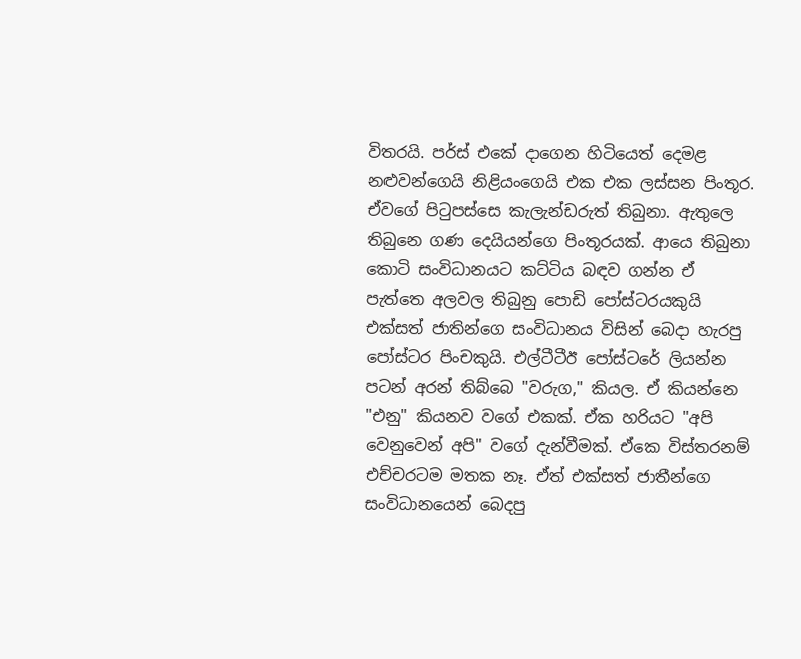විතරයි. පර්ස් එකේ දාගෙන හිටියෙත් දෙමළ නළුවන්ගෙයි නිළියංගෙයි එක එක ලස්සන පිංතූර. ඒවගේ පිටුපස්සෙ කැලැන්ඩරුත් තිබුනා. ඇතුලෙ තිබුනෙ ගණ දෙයියන්ගෙ පිංතූරයක්. ආයෙ තිබුනා කොටි සංවිධානයට කට්ටිය බඳව ගන්න ඒ පැත්තෙ අලවල තිබුනු පොඩි පෝස්ටරයකුයි එක්සත් ජාතින්ගෙ සංවිධානය විසින් බෙදා හැරපු පෝස්ටර පිංචකුයි. එල්ටීටීඊ පෝස්ටරේ ලියන්න පටන් අරන් තිබ්බෙ "වරුග," කියල. ඒ කියන්නෙ "එනු" කියනව වගේ එකක්. ඒක හරියට "අපි වෙනුවෙන් අපි" වගේ දැන්වීමක්. ඒකෙ විස්තරනම් එච්චරටම මතක නෑ. ඒත් එක්සත් ජාතීන්ගෙ සංවිධානයෙන් බෙදපු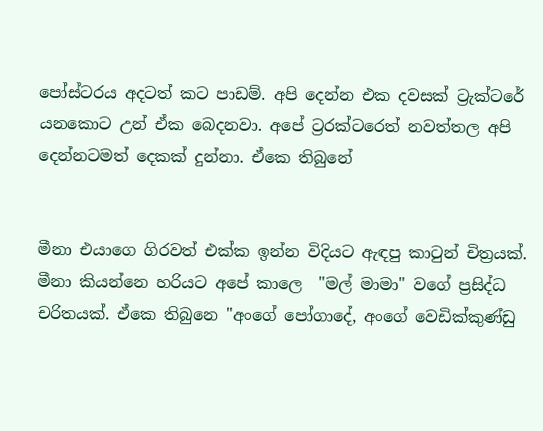පෝස්ටරය අදටත් කට පාඩම්. අපි දෙන්න එක දවසක් ට්‍රැක්ටරේ යනකොට උන් ඒක බෙදනවා. අපේ ට්‍රරක්ටරෙත් නවත්තල අපි දෙන්නටමත් දෙකක් දුන්නා. ඒකෙ තිබුනේ


මීනා එයාගෙ ගිරවත් එක්ක ඉන්න විදියට ඇඳපු කාටුන් චිත්‍රයක්. මීනා කියන්නෙ හරියට අපේ කාලෙ  "මල් මාමා" වගේ ප්‍රසිද්ධ චරිතයක්. ඒකෙ තිබුනෙ "අංගේ පෝගාදේ, අංගේ වෙඩික්කුණ්ඩු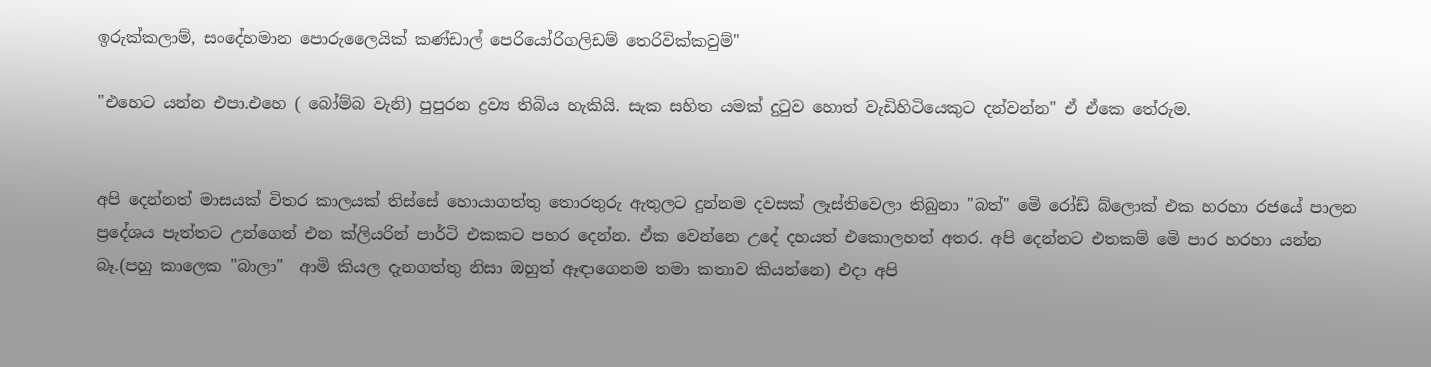ඉරුක්කලාම්, සංදේහමාන පොරුලෛයික් කණ්ඩාල් පෙරියෝරිගලිඩම් තෙරිවික්කවුම්"

"එහෙට යන්න එපා.එහෙ ( බෝම්බ වැනි) පුපුරන ද්‍රව්‍ය තිබිය හැකියි. සැක සහිත යමක් දුටුව හොත් වැඩිහිටියෙකුට දන්වන්න" ඒ ඒකෙ තේරුම.


අපි දෙන්නත් මාසයක් විතර කාලයක් තිස්සේ හොයාගත්තු තොරතුරු ඇතුලට දුන්නම දවසක් ලෑස්තිවෙලා තිබුනා "බත්" මෙි රෝඩ් බ්ලොක් එක හරහා රජයේ පාලන ප්‍රදේශය පැත්තට උන්ගෙන් එන ක්ලියරින් පාර්ටි එකකට පහර දෙන්න. ඒක වෙන්නෙ උදේ දහයත් එකොලහත් අතර. අපි දෙන්නට එතකම් මෙි පාර හරහා යන්න බෑ.(පහු කාලෙක "බාලා"  ආමි කියල දැනගත්තු නිසා ඔහුත් ඈඳාගෙනම තමා කතාව කියන්නෙ) එදා අපි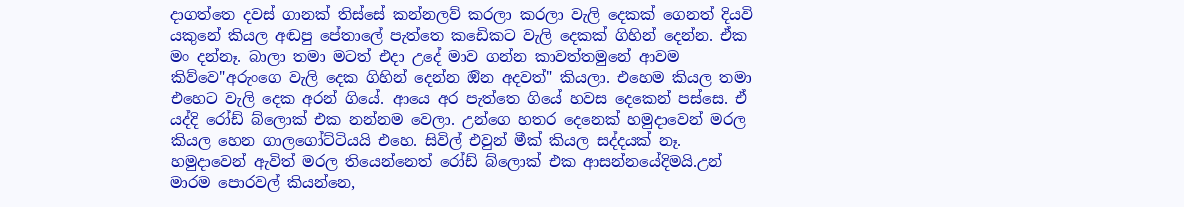දාගත්තෙ දවස් ගානක් තිස්සේ කන්නලව් කරලා කරලා වැලි දෙකක් ගෙනත් දියවි යකුනේ කියල අඬපු පේතාලේ පැත්තෙ කඩෙිකට වැලි දෙකක් ගිහින් දෙන්න. ඒක මං දන්නෑ. බාලා තමා මටත් එදා උදේ මාව ගන්න කාවත්තමුනේ ආවම කිව්වෙ"අරුංගෙ වැලි දෙක ගිහින් දෙන්න ඔින අදවත්" කියලා. එහෙම කියල තමා එහෙට වැලි දෙක අරන් ගියේ. ආයෙ අර පැත්තෙ ගියේ හවස දෙකෙන් පස්සෙ. ඒ යද්දි රෝඩ් බ්ලොක් එක නන්නම වෙලා. උන්ගෙ හතර දෙනෙක් හමුදාවෙන් මරල කියල හෙන ගාලගෝට්ටියයි එහෙ. සිවිල් එවුන් මීක් කියල සද්දයක් නෑ. හමුදාවෙන් ඇවිත් මරල තියෙන්නෙත් රෝඩ් බ්ලොක් එක ආසන්නයේදිමයි.උන් මාරම පොරවල් කියන්නෙ,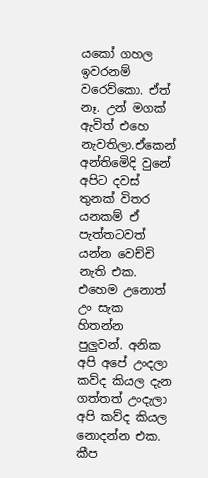යකෝ ගහල ඉවරනම් වරෙව්කො. ඒත් නෑ. උන් මගක් ඇවිත් එහෙ නැවතිලා.ඒකෙන් අන්තිමෙිදි වුනේ අපිට දවස් තුනක් විතර යනකම් ඒ පැත්තටවත් යන්න වෙච්චි නැති එක. එහෙම උනොත් උං සැක හිතන්න පුලුවන්. අනික අපි අපේ උංදලා කව්ද කියල දැන ගත්තත් උංදැලා අපි කව්ද කියල නොදන්න එක. කීප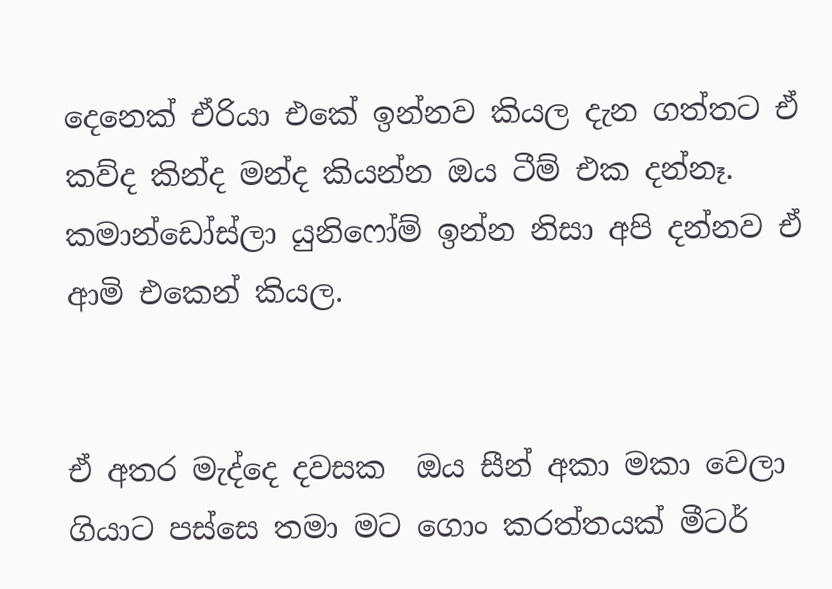දෙනෙක් ඒරියා එකේ ඉන්නව කියල දැන ගත්තට ඒ කව්ද කින්ද මන්ද කියන්න ඔය ටීම් එක දන්නෑ. කමාන්ඩෝස්ලා යුනිෆෝම් ඉන්න නිසා අපි දන්නව ඒ ආමි එකෙන් කියල.


ඒ අතර මැද්දෙ දවසක  ඔය සීන් අකා මකා වෙලා ගියාට පස්සෙ තමා මට ගොං කරත්තයක් මීටර්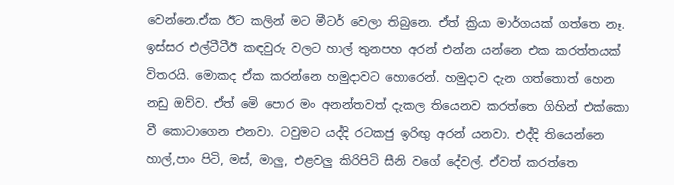වෙන්නෙ.ඒක ඊට කලින් මට මීටර් වෙලා තිබුනෙ. ඒත් ක්‍රියා මාර්ගයක් ගත්තෙ නෑ.  ඉස්සර එල්ටීටීඊ කඳවුරු වලට හාල් තුනපහ අරන් එන්න යන්නෙ එක කරත්තයක් විතරයි. මොකද ඒක කරන්නෙ හමුදාවට හොරෙන්. හමුදාව දැන ගත්තොත් හෙන නඩු ඔව්ව. ඒත් මෙි පොර මං අනන්තවත් දැකල තියෙනව කරත්තෙ ගිහින් එක්කො වී කොටාගෙන එනවා. ටවුමට යද්දි රටකජු ඉරිඟු අරන් යනවා. එද්දි තියෙන්නෙ හාල්,පාං පිටි, මස්, මාලු, එළවලු කිරිපිටි සීනි වගේ දේවල්. ඒවත් කරත්තෙ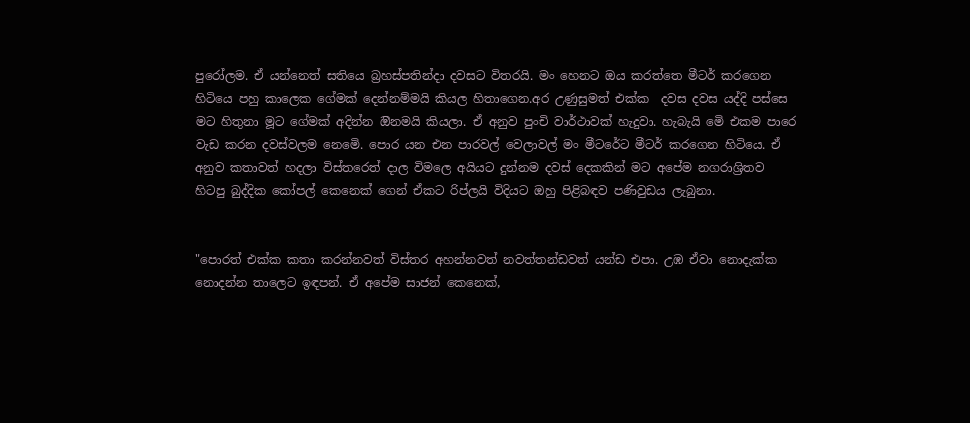පුරෝලම. ඒ යන්නෙත් සතියෙ බ්‍රහස්පතින්දා දවසට විතරයි. මං හෙනට ඔය කරත්තෙ මීටර් කරගෙන හිටියෙ පහු කාලෙක ගේමක් දෙන්නම්මයි කියල හිතාගෙන.අර උණුසුමත් එක්ක  දවස දවස යද්දි පස්සෙ මට හිතුනා මූට ගේමක් අදින්න ඔිනමයි කියලා. ඒ අනුව පුංචි වාර්ථාවක් හැදුවා. හැබැයි මෙි එකම පාරෙ වැඩ කරන දවස්වලම නෙමෙි. පොර යන එන පාරවල් වෙලාවල් මං මීටරේට මීටර් කරගෙන හිටියෙ. ඒ අනුව කතාවත් හදලා විස්තරෙත් දාල විමලෙ අයියට දුන්නම දවස් දෙකකින් මට අපේම නගරාශ්‍රිතව හිටපු බුද්දික කෝපල් කෙනෙක් ගෙන් ඒකට රිප්ලයි විදියට ඔහු පිළිබඳව පණිවුඩය ලැබුනා.


"පොරත් එක්ක කතා කරන්නවත් විස්තර අහන්නවත් නවත්තන්ඩවත් යන්ඩ එපා. උඹ ඒවා නොදැක්ක නොදන්න තාලෙට ඉඳපන්. ඒ අපේම සාජන් කෙනෙක්,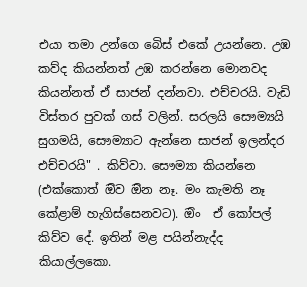එයා තමා උන්ගෙ බෙිස් එකේ උයන්නෙ. උඹ කව්ද කියන්නත් උඹ කරන්නෙ මොනවද කියන්නත් ඒ සාජන් දන්නවා. එච්චරයි. වැඩි විස්තර පුවක් ගස් වලින්. සරලයි සෞම්‍යයි සුගමයි, සෞම්‍යාට ඇන්නෙ සාජන් ඉලන්දර එච්චරයි" . කිව්වා. සෞම්‍යා කියන්නෙ (එක්කොත් ඔිව ඔින නෑ. මං කැමති නෑ කේළාම් හැගිස්සෙනවට). ඔිං  ඒ කෝපල් කිව්ව දේ. ඉතින් මළ පයින්නැද්ද කියාල්ලකො.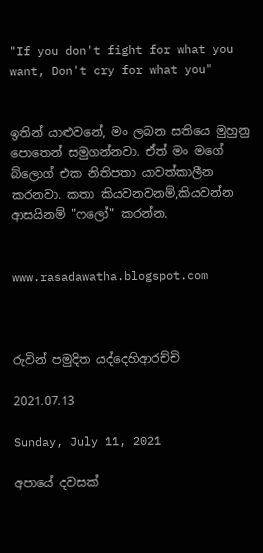"If you don't fight for what you want, Don't cry for what you"


ඉතින් යාළුවනේ, මං ලබන සතියෙ මුහුනු පොතෙන් සමුගන්නවා. ඒත් මං මගේ බ්ලොග් එක නිතිපතා යාවත්කාලීන කරනවා. කතා කියවනවනම්,කියවන්න ආසයිනම් "ෆලෝ" කරන්න.


www.rasadawatha.blogspot.com



රුවින් පමුදිත යද්දෙහිආරච්චි

2021.07.13

Sunday, July 11, 2021

අපායේ දවසක්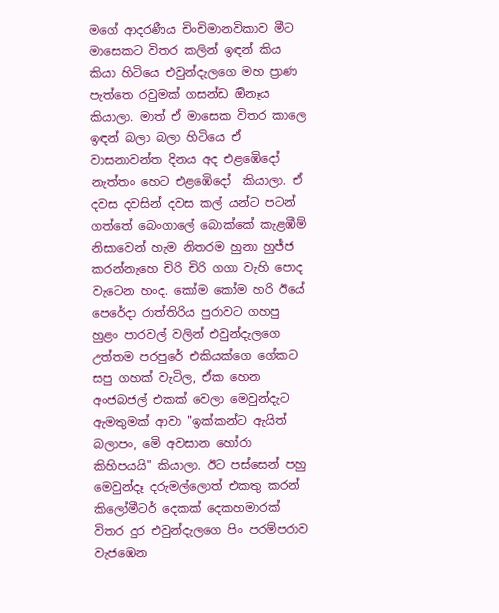මගේ ආදරණීය චිංචිමානවිකාව මීට මාසෙකට විතර කලින් ඉඳන් කිය කියා හිටියෙ එවුන්දැලගෙ මහ ප්‍රාණ පැත්තෙ රවුමක් ගසන්ඩ ඔිනෑය කියාලා. මාත් ඒ මාසෙක විතර කාලෙ ඉඳන් බලා බලා හිටියෙ ඒ වාසනාවන්ත දිනය අද එළඹෙිදෝ නැත්තං හෙට එළඹෙිදෝ  කියාලා. ඒ දවස දවසින් දවස කල් යන්ට පටන් ගත්තේ බෙංගාලේ බොක්කේ කැළඹීම් නිසාවෙන් හැම නිතරම හුනා හුජ්ජ කරන්නැහෙ චිරි චිරි ගගා වැහි පොද වැටෙන හංද. කෝම කෝම හරි ඊයේ පෙරේදා රාත්තිරිය පුරාවට ගහපු හුළං පාරවල් වලින් එවුන්දැලගෙ උත්තම පරපුරේ එකියක්ගෙ ගේකට සපු ගහක් වැටිල, ඒක හෙන අංජබජල් එකක් වෙලා මෙවුන්දැට ඇමතුමක් ආවා "ඉක්කන්ට ඇයිත් බලාපං, මෙි අවසාන හෝරා කිහිපයයි" කියාලා. ඊට පස්සෙන් පහු මෙවුන්දෑ දරුමල්ලොත් එකතු කරන් කිලෝමීටර් දෙකක් දෙකහමාරක් විතර දුර එවුන්දැලගෙ පිං පරම්පරාව වැජඹෙන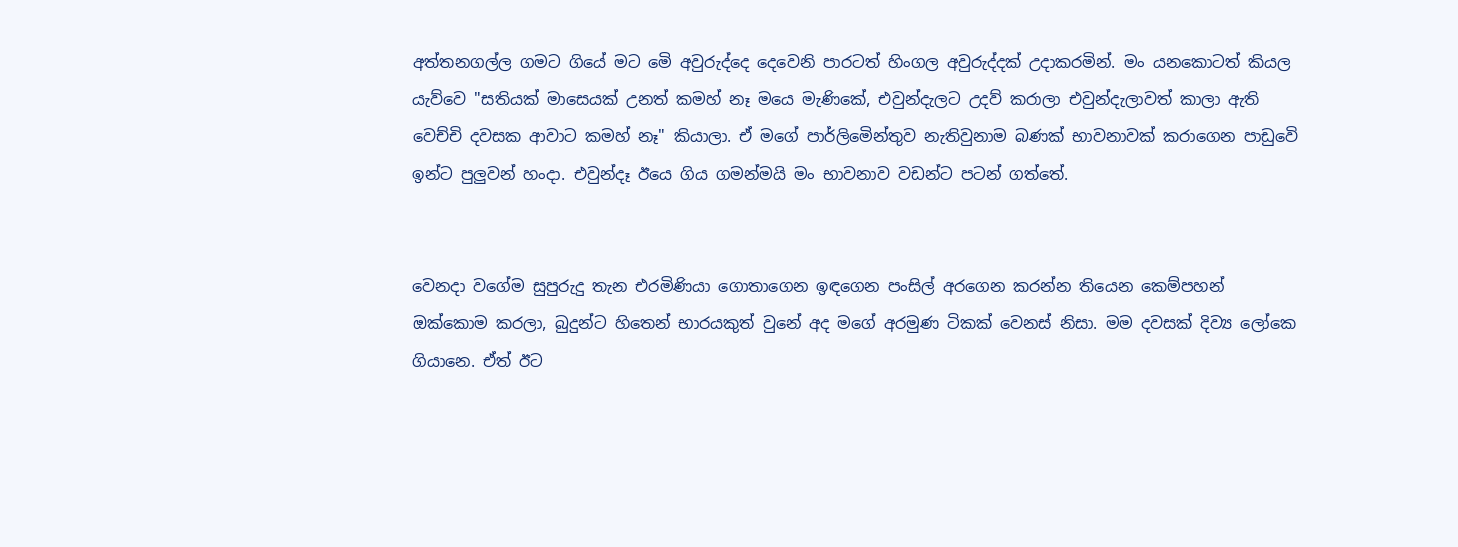අත්තනගල්ල ගමට ගියේ මට මෙි අවුරුද්දෙ දෙවෙනි පාරටත් හිංගල අවුරුද්දක් උදාකරමින්. මං යනකොටත් කියල යැව්වෙ "සතියක් මාසෙයක් උනත් කමහ් නෑ මයෙ මැණිකේ, එවුන්දැලට උදව් කරාලා එවුන්දැලාවත් කාලා ඇති වෙච්චි දවසක ආවාට කමහ් නෑ" කියාලා. ඒ මගේ පාර්ලිමෙින්තුව නැතිවුනාම බණක් භාවනාවක් කරාගෙන පාඩුවෙි  ඉන්ට පුලුවන් හංදා. එවුන්දෑ ඊයෙ ගිය ගමන්මයි මං භාවනාව වඩන්ට පටන් ගත්තේ.


වෙනදා වගේම සුපුරුදු තැන එරමිණියා ගොතාගෙන ඉඳගෙන පංසිල් අරගෙන කරන්න තියෙන කෙම්පහන් ඔක්කොම කරලා, බුදුන්ට හිතෙන් භාරයකුත් වුනේ අද මගේ අරමුණ ටිකක් වෙනස් නිසා. මම දවසක් දිව්‍ය ලෝකෙ ගියානෙ. ඒත් ඊට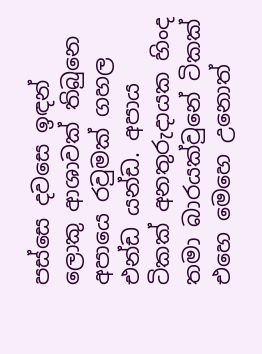පස්සෙ දවසෙ ඉඳන් ලොකු ආශාවක් තිබුනෙ  අපායෙ රවුමක් ගහල එන්ඩ යන්ඩ. අපාය ටිකක් අනතුරුදායක හිංද තමා බාරයක්වුනේ ටිකක් එහෙ මෙහෙ උනොත්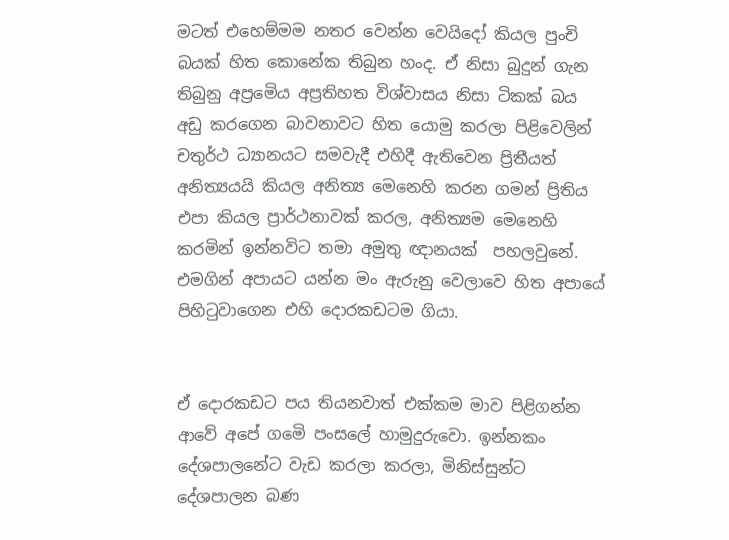මටත් එහෙම්මම නතර වෙන්න වෙයිදෝ කියල පුංචි බයක් හිත කොනේක තිබුන හංද. ඒ නිසා බුදුන් ගැන තිබුනු අප්‍රමෙිය අප්‍රතිහත විශ්වාසය නිසා ටිකක් බය අඩු කරගෙන බාවනාවට හිත යොමු කරලා පිළිවෙලින් චතුර්ථ ධ්‍යානයට සමවැදී එහිදී ඇතිවෙන ප්‍රිතීයත් අනිත්‍යයයි කියල අනිත්‍ය මෙනෙහි කරන ගමන් ප්‍රිතිය එපා කියල ප්‍රාර්ථනාවක් කරල, අනිත්‍යම මෙනෙහි කරමින් ඉන්නවිට තමා අමුතු ඥානයක්  පහලවුනේ. එමගින් අපායට යන්න මං ඇරුනු වෙලාවෙ හිත අපායේ පිහිටුවාගෙන එහි දොරකඩටම ගියා.


ඒ දොරකඩට පය තියනවාත් එක්කම මාව පිළිගන්න ආවේ අපේ ගමෙි පංසලේ හාමුදුරුවො. ඉන්නකං දේශපාලනේට වැඩ කරලා කරලා, මිනිස්සුන්ට දේශපාලන බණ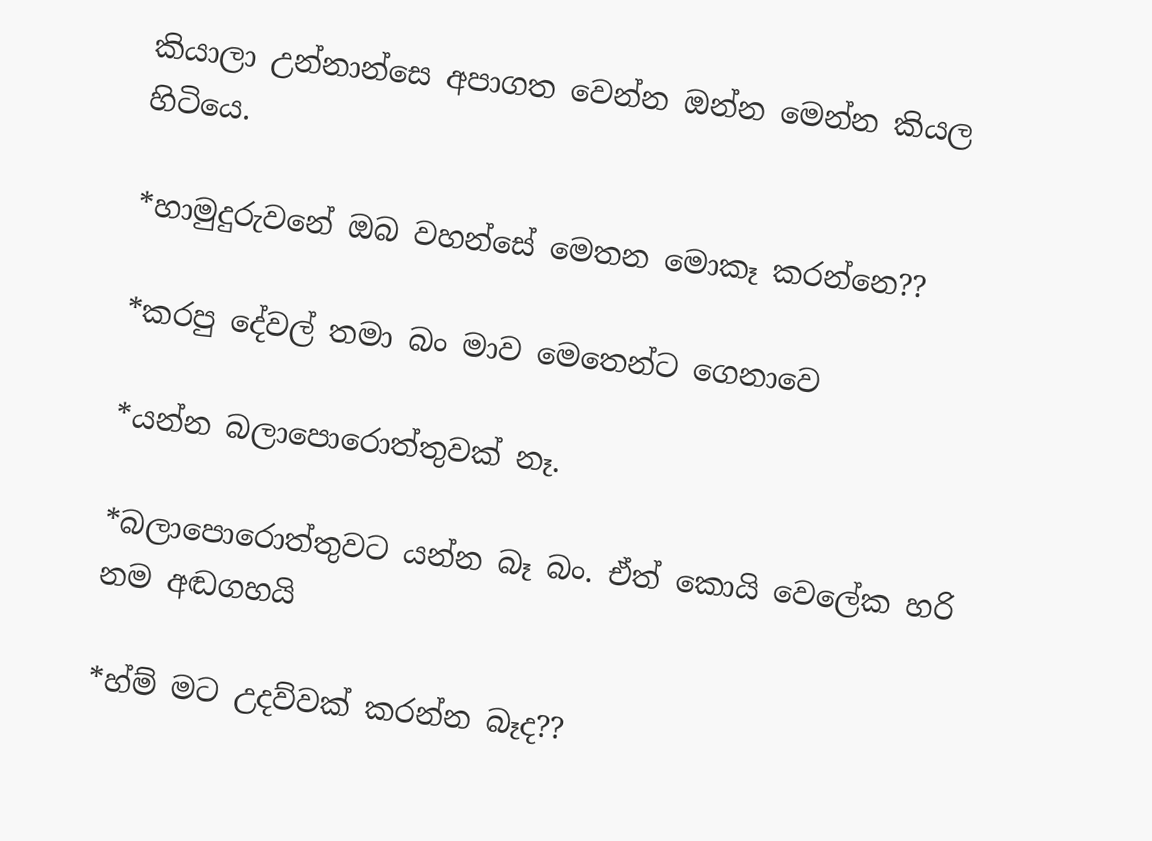කියාලා උන්නාන්සෙ අපාගත වෙන්න ඔන්න මෙන්න කියල හිටියෙ.

*හාමුදුරුවනේ ඔබ වහන්සේ මෙතන මොකෑ කරන්නෙ??

*කරපු දේවල් තමා බං මාව මෙතෙන්ට ගෙනාවෙ

*යන්න බලාපොරොත්තුවක් නෑ.

*බලාපොරොත්තුවට යන්න බෑ බං. ඒත් කොයි වෙලේක හරි නම අඬගහයි

*හ්ම් මට උදව්වක් කරන්න බෑද??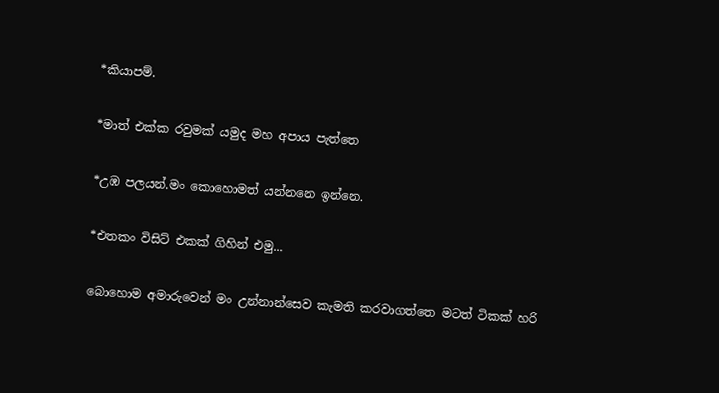*කියාපම්.

*මාත් එක්ක රවුමක් යමුද මහ අපාය පැත්තෙ

*උඹ පලයන්.මං කොහොමත් යන්නනෙ ඉන්නෙ.

*එතකං විසිට් එකක් ගිහින් එමු...

බොහොම අමාරුවෙන් මං උන්නාන්සෙව කැමති කරවාගත්තෙ මටත් ටිකක් හරි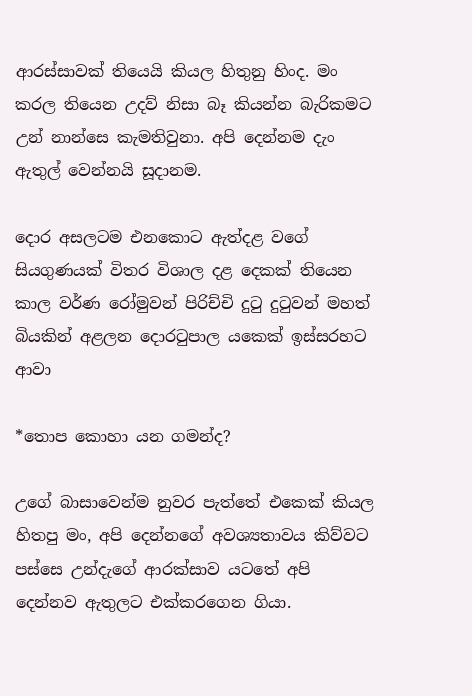ආරස්සාවක් තියෙයි කියල හිතුනු හිංද. මං කරල තියෙන උදව් නිසා බෑ කියන්න බැරිකමට උන් නාන්සෙ කැමතිවුනා. අපි දෙන්නම දැං ඇතුල් වෙන්නයි සූදානම.

දොර අසලටම එනකොට ඇත්දළ වගේ සියගුණයක් විතර විශාල දළ දෙකක් තියෙන කාල වර්ණ රෝමුවන් පිරිච්චි දුටු දුටුවන් මහත් බියකින් අළලන දොරටුපාල යකෙක් ඉස්සරහට ආවා

*තොප කොහා යන ගමන්ද?

උගේ බාසාවෙන්ම නුවර පැත්තේ එකෙක් කියල හිතපු මං, අපි දෙන්නගේ අවශ්‍යතාවය කිව්වට පස්සෙ උන්දැගේ ආරක්සාව යටතේ අපි දෙන්නව ඇතුලට එක්කරගෙන ගියා.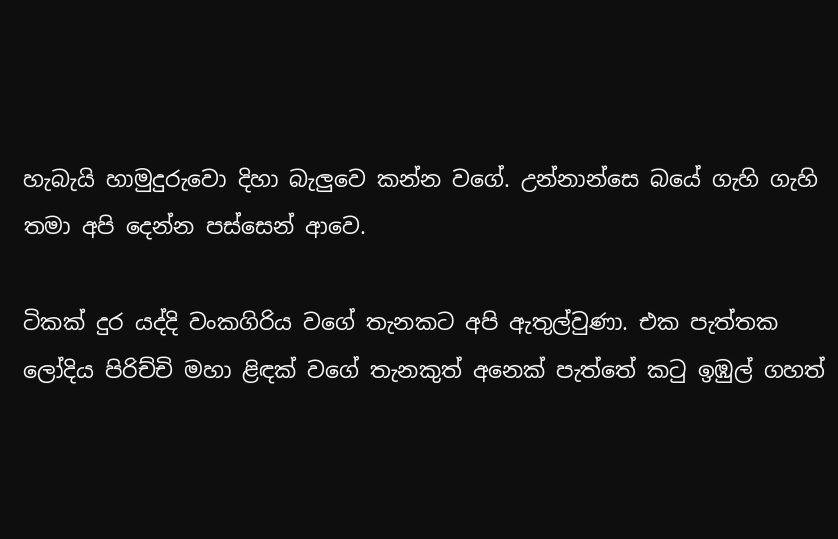හැබැයි හාමුදුරුවො දිහා බැලුවෙ කන්න වගේ. උන්නාන්සෙ බයේ ගැහි ගැහි තමා අපි දෙන්න පස්සෙන් ආවෙ.

ටිකක් දුර යද්දි වංකගිරිය වගේ තැනකට අපි ඇතුල්වුණා. එක පැත්තක ලෝදිය පිරිච්චි මහා ළිඳක් වගේ තැනකුත් අනෙක් පැත්තේ කටු ඉඹුල් ගහත්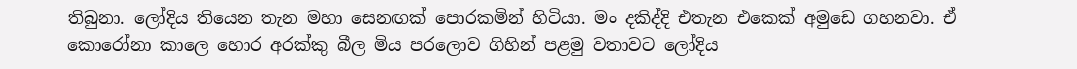තිබුනා. ලෝදිය තියෙන තැන මහා සෙනඟක් පොරකමින් හිටියා. මං දකිද්දි එතැන එකෙක් අමුඩෙ ගහනවා. ඒ කොරෝනා කාලෙ හොර අරක්කු බීල මිය පරලොව ගිහින් පළමු වතාවට ලෝදිය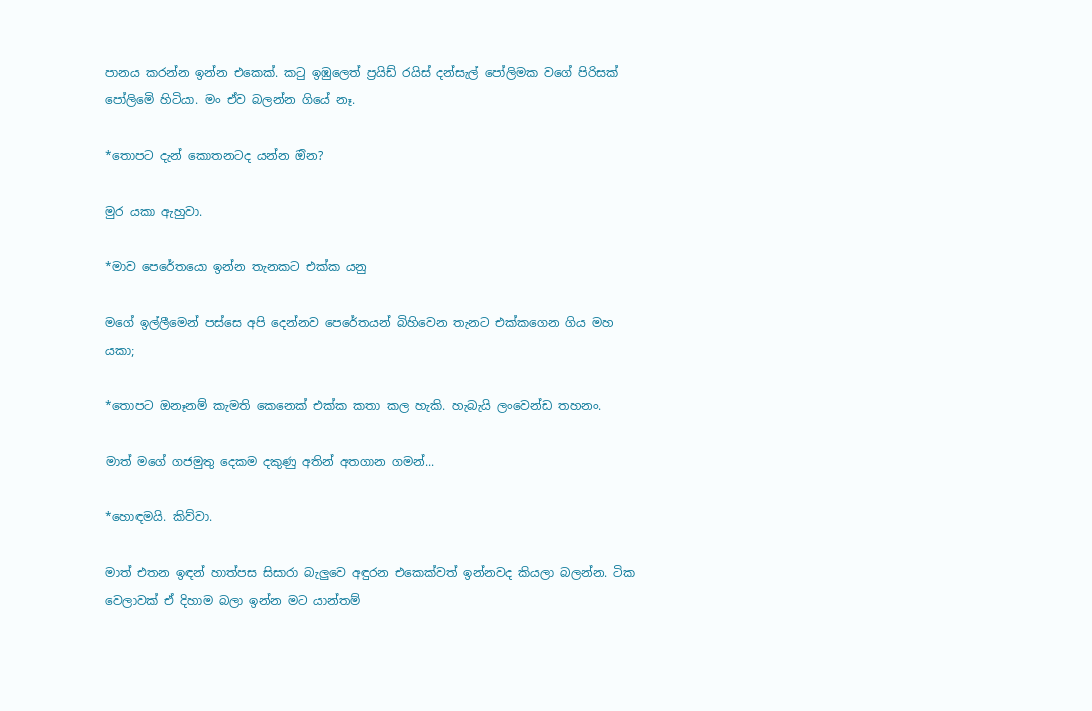පානය කරන්න ඉන්න එකෙක්. කටු ඉඹුලෙත් ප්‍රයිඩ් රයිස් දන්සැල් පෝලිමක වගේ පිරිසක් පෝලිමෙි හිටියා. මං ඒව බලන්න ගියේ නෑ.

*තොපට දැන් කොතනටද යන්න ඔින?

මුර යකා ඇහුවා.

*මාව පෙරේතයො ඉන්න තැනකට එක්ක යනු

මගේ ඉල්ලීමෙන් පස්සෙ අපි දෙන්නව පෙරේතයන් බිහිවෙන තැනට එක්කගෙන ගිය මහ යකා;

*තොපට ඔනෑනම් කැමති කෙනෙක් එක්ක කතා කල හැකි. හැබැයි ලංවෙන්ඩ තහනං.

මාත් මගේ ගජමුතු දෙකම දකුණු අතින් අතගාන ගමන්...

*හොඳමයි. කිව්වා.

මාත් එතන ඉඳන් හාත්පස සිසාරා බැලුවෙ අඳුරන එකෙක්වත් ඉන්නවද කියලා බලන්න. ටික වෙලාවක් ඒ දිහාම බලා ඉන්න මට යාන්තම්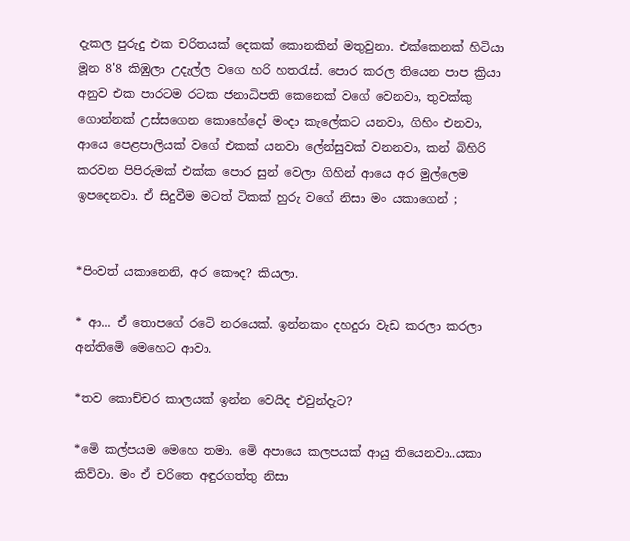දැකල පුරුදු එක චරිතයක් දෙකක් කොනකින් මතුවුනා. එක්කෙනක් හිටියා මූන 8'8 කිඹුලා උදැල්ල වගෙ හරි හතරැස්. පොර කරල තියෙන පාප ක්‍රියා අනුව එක පාරටම රටක ජනාධිපති කෙනෙක් වගේ වෙනවා, තුවක්කු ගොන්නක් උස්සගෙන කොහේදෝ මංදා කැලේකට යනවා, ගිහිං එනවා, ආයෙ පෙළපාලියක් වගේ එකක් යනවා ලේන්සුවක් වනනවා, කන් බිහිරි කරවන පිපිරුමක් එක්ක පොර සුන් වෙලා ගිහින් ආයෙ අර මුල්ලෙම ඉපදෙනවා. ඒ සිදුවීම මටත් ටිකක් හුරු වගේ නිසා මං යකාගෙන් ;


*පිංවත් යකානෙනි, අර කෞද? කියලා.

* ආ... ඒ තොපගේ රටෙි නරයෙක්. ඉන්නකං දහදුරා වැඩ කරලා කරලා අන්තිමෙි මෙහෙට ආවා.

*තව කොච්චර කාලයක් ඉන්න වෙයිද එවුන්දැට?

*මෙි කල්පයම මෙහෙ තමා. මෙි අපායෙ කලපයක් ආයු තියෙනවා..යකා කිව්වා. මං ඒ චරිතෙ අඳුරගත්තු නිසා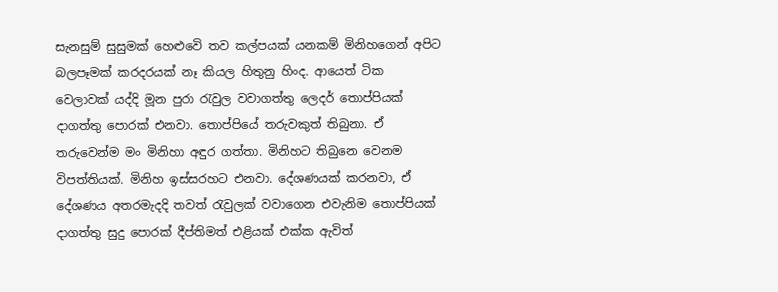සැනසුම් සුසුමක් හෙළුවෙි තව කල්පයක් යනකම් මිනිහගෙන් අපිට බලපෑමක් කරදරයක් නෑ කියල හිතුනු හිංද. ආයෙත් ටික වෙලාවක් යද්දි මූන පුරා රැවුල වවාගත්තු ලෙදර් තොප්පියක් දාගත්තු පොරක් එනවා. තොප්පියේ තරුවකුත් තිබුනා. ඒ තරුවෙන්ම මං මිනිහා අඳුර ගත්තා. මිනිහට තිබුනෙ වෙනම විපත්තියක්. මිනිහ ඉස්සරහට එනවා. දේශණයක් කරනවා, ඒ දේශණය අතරමැදදි තවත් රැවුලක් වවාගෙන එවැනිම තොප්පියක් දාගත්තු සුදු පොරක් දීප්තිමත් එළියක් එක්ක ඇවිත්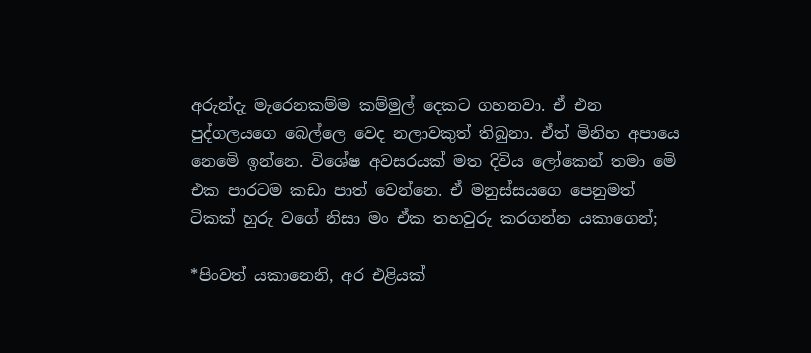අරුන්දැ මැරෙනකම්ම කම්මුල් දෙකට ගහනවා. ඒ එන පුද්ගලයගෙ බෙල්ලෙ වෙද නලාවකුත් තිබුනා. ඒත් මිනිහ අපායෙ නෙමෙි ඉන්නෙ. විශේෂ අවසරයක් මත දිවිය ලෝකෙන් තමා මෙි එක පාරටම කඩා පාත් වෙන්නෙ. ඒ මනුස්සයගෙ පෙනුමත් ටිකක් හුරු වගේ නිසා මං ඒක තහවුරු කරගන්න යකාගෙන්;

*පිංවත් යකානෙනි, අර එළියක්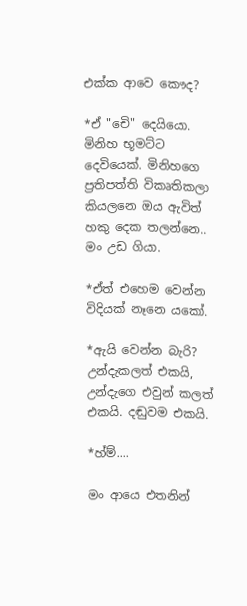එක්ක ආවෙ කෞද?

*ඒ "චෙි" දෙයියො. මිනිහ භූමට්ට දෙවියෙක්. මිනිහගෙ ප්‍රතිපත්ති විකෘතිකලා කියලනෙ ඔය ඇවිත් හකු දෙක තලන්නෙ.. මං උඩ ගියා.

*ඒත් එහෙම වෙන්න විදියක් නෑනෙ යකෝ.

*ඇයි වෙන්න බැරි? උන්දැකලත් එකයි, උන්දැගෙ එවුන් කලත් එකයි. දඬුවම එකයි.

*හ්ම්....

මං ආයෙ එතනින්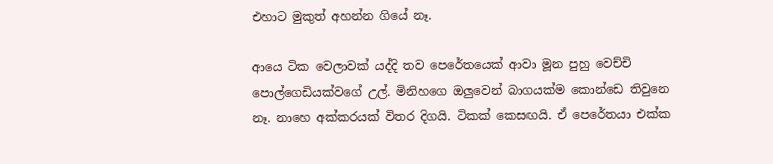එහාට මුකුත් අහන්න ගියේ නෑ.

ආයෙ ටික වෙලාවක් යද්දි තව පෙරේතයෙක් ආවා මූන පුහු වෙච්චි පොල්ගෙඩියක්වගේ උල්. මිනිහගෙ ඔලුවෙන් බාගයක්ම කොන්ඩෙ තිවුනෙ නෑ. නාහෙ අක්කරයක් විතර දිගයි. ටිකක් කෙසඟයි. ඒ පෙරේතයා එක්ක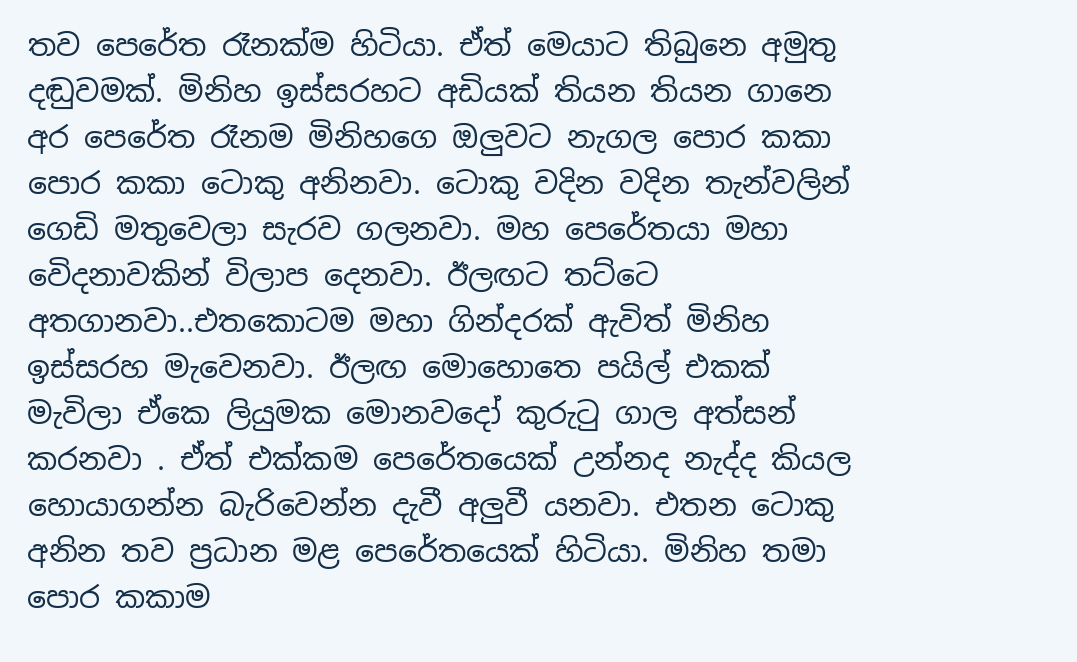තව පෙරේත රෑනක්ම හිටියා. ඒත් මෙයාට තිබුනෙ අමුතු දඬුවමක්. මිනිහ ඉස්සරහට අඩියක් තියන තියන ගානෙ අර පෙරේත රෑනම මිනිහගෙ ඔලුවට නැගල පොර කකා පොර කකා ටොකු අනිනවා. ටොකු වදින වදින තැන්වලින් ගෙඩි මතුවෙලා සැරව ගලනවා. මහ පෙරේතයා මහා වෙිදනාවකින් විලාප දෙනවා. ඊලඟට තට්ටෙ අතගානවා..එතකොටම මහා ගින්දරක් ඇවිත් මිනිහ ඉස්සරහ මැවෙනවා. ඊලඟ මොහොතෙ පයිල් එකක් මැවිලා ඒකෙ ලියුමක මොනවදෝ කුරුටු ගාල අත්සන් කරනවා . ඒත් එක්කම පෙරේතයෙක් උන්නද නැද්ද කියල හොයාගන්න බැරිවෙන්න දැවී අලුවී යනවා. එතන ටොකු අනින තව ප්‍රධාන මළ පෙරේතයෙක් හිටියා. මිනිහ තමා පොර කකාම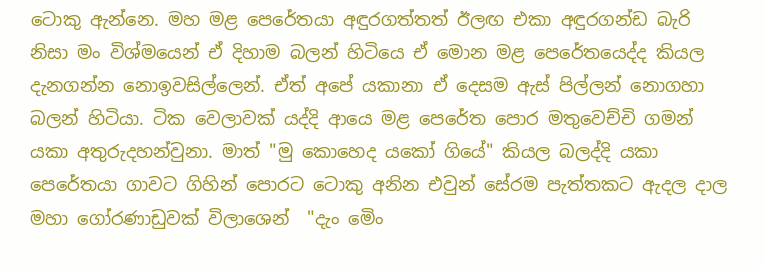ටොකු ඇන්නෙ. මහ මළ පෙරේතයා අඳුරගත්තත් ඊලඟ එකා අඳුරගන්ඩ බැරි නිසා මං විශ්මයෙන් ඒ දිහාම බලන් හිටියෙ ඒ මොන මළ පෙරේතයෙද්ද කියල දැනගන්න නොඉවසිල්ලෙන්. ඒත් අපේ යකානා ඒ දෙසම ඇස් පිල්ලන් නොගහා බලන් හිටියා. ටික වෙලාවක් යද්දි ආයෙ මළ පෙරේත පොර මතුවෙච්චි ගමන් යකා අතුරුදහන්වුනා. මාත් "මු කොහෙද යකෝ ගියේ" කියල බලද්දි යකා පෙරේතයා ගාවට ගිහින් පොරට ටොකු අනින එවුන් සේරම පැත්තකට ඇදල දාල මහා ගෝරණාඩුවක් විලාශෙන්  "දැං මෙිං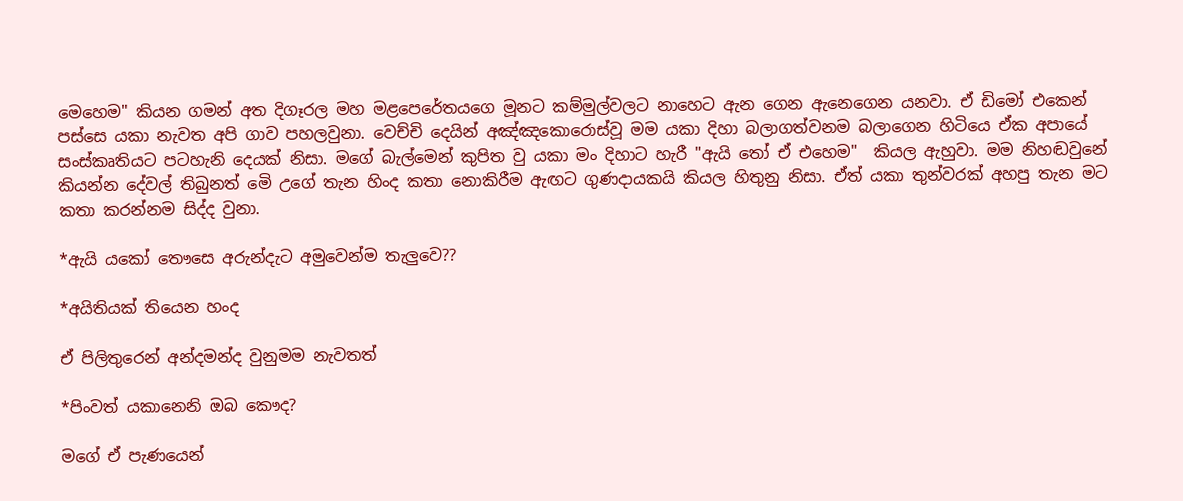මෙහෙම" කියන ගමන් අත දිගෑරල මහ මළපෙරේතයගෙ මූනට කම්මුල්වලට නාහෙට ඇන ගෙන ඇනෙගෙන යනවා. ඒ ඩිමෝ එකෙන් පස්සෙ යකා නැවත අපි ගාව පහලවුනා. වෙච්චි දෙයින් අඤ්ඤකොරොස්වූ මම යකා දිහා බලාගත්වනම බලාගෙන හිටියෙ ඒක අපායේ සංස්කෘතියට පටහැනි දෙයක් නිසා. මගේ බැල්මෙන් කුපිත වු යකා මං දිහාට හැරී "ඇයි තෝ ඒ එහෙම"  කියල ඇහුවා. මම නිහඬවුනේ කියන්න දේවල් තිබුනත් මෙි උගේ තැන හිංද කතා නොකිරීම ඇඟට ගුණදායකයි කියල හිතුනු නිසා. ඒත් යකා තුන්වරක් අහපු තැන මට කතා කරන්නම සිද්ද වුනා.

*ඇයි යකෝ තෞසෙ අරුන්දැට අමුවෙන්ම තැලුවෙ??

*අයිතියක් තියෙන හංද

ඒ පිලිතුරෙන් අන්දමන්ද වුනුමම නැවතත්

*පිංවත් යකානෙනි ඔබ කෞද?

මගේ ඒ පැණයෙන්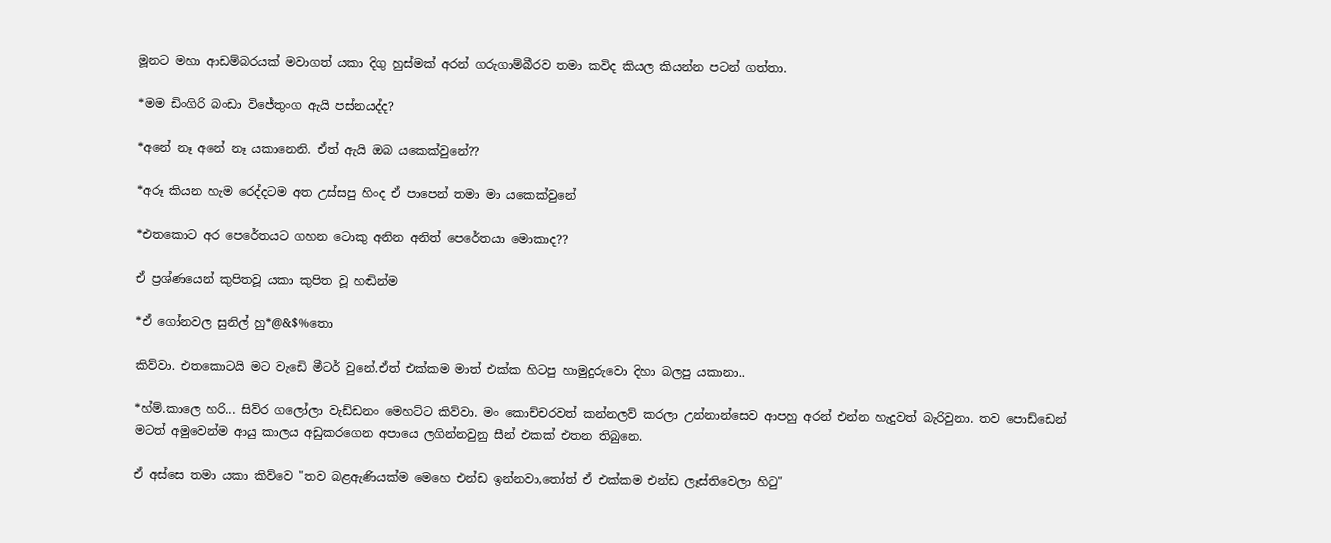මූනට මහා ආඩම්බරයක් මවාගත් යකා දිගු හුස්මක් අරන් ගරුගාම්බීරව තමා කවිද කියල කියන්න පටන් ගත්තා.

*මම ඩිංගිරි බංඩා විජේතුංග ඇයි පස්නයද්ද?

*අනේ නෑ අනේ නෑ යකානෙනි. ඒත් ඇයි ඔබ යකෙක්වුනේ??

*අරූ කියන හැම රෙද්දටම අත උස්සපු හිංද ඒ පාපෙන් තමා මා යකෙක්වුනේ

*එතකොට අර පෙරේතයට ගහන ටොකු අනින අනිත් පෙරේතයා මොකාද??

ඒ ප්‍රශ්ණයෙන් කුපිතවූ යකා කුපිත වූ හඬින්ම

*ඒ ගෝනවල සුනිල් හු*@&$%තො

කිව්වා. එතකොටයි මට වැඩෙි මීටර් වුනේ.ඒත් එක්කම මාත් එක්ක හිටපු හාමුදුරුවො දිහා බලපු යකානා..

*හ්ම්.කාලෙ හරි... සිව්ර ගලෝලා වැඩ්ඩනං මෙහට්ට කිව්වා. මං කොච්චරවත් කන්නලව් කරලා උන්නාන්සෙව ආපහු අරන් එන්න හැදුවත් බැරිවුනා. තව පොඩ්ඩෙන් මටත් අමුවෙන්ම ආයු කාලය අඩුකරගෙන අපායෙ ලගින්නවුනු සීන් එකක් එතන තිබුනෙ.

ඒ අස්සෙ තමා යකා කිව්වෙ "තව බළඇණියක්ම මෙහෙ එන්ඩ ඉන්නවා,තෝත් ඒ එක්කම එන්ඩ ලෑස්තිවෙලා හිටු"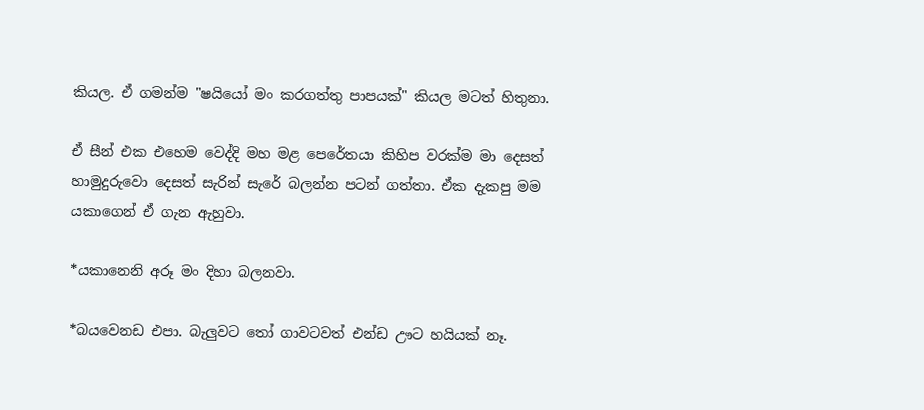කියල. ඒ ගමන්ම "ෂයියෝ මං කරගත්තු පාපයක්" කියල මටත් හිතුනා.

ඒ සීන් එක එහෙම වෙද්දි මහ මළ පෙරේතයා කිහිප වරක්ම මා දෙසත් හාමුදුරුවො දෙසත් සැරින් සැරේ බලන්න පටන් ගත්තා. ඒක දැකපු මම යකාගෙන් ඒ ගැන ඇහුවා.

*යකානෙනි අරූ මං දිහා බලනවා.

*බයවෙනඩ එපා. බැලුවට තෝ ගාවටවත් එන්ඩ ඌට හයියක් නෑ.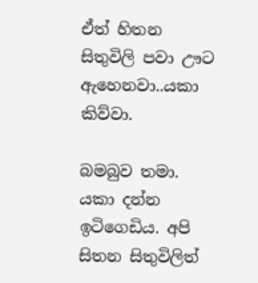ඒත් හිතන සිතුවිලි පවා ඌට ඇහෙනවා..යකා කිව්වා.

බමබුව තමා. යකා දන්න ඉටිගෙඩිය. අපි සිතන සිතුවිලිත්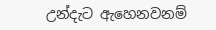උන්දැට ඇහෙනවනම්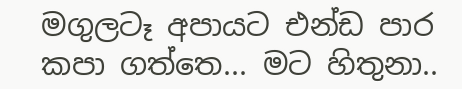මගුලටෑ අපායට එන්ඩ පාර කපා ගත්තෙ... මට හිතුනා..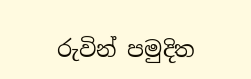රුවින් පමුදිත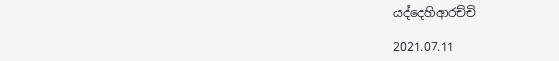යද්දෙහිආරච්චි

2021.07.11